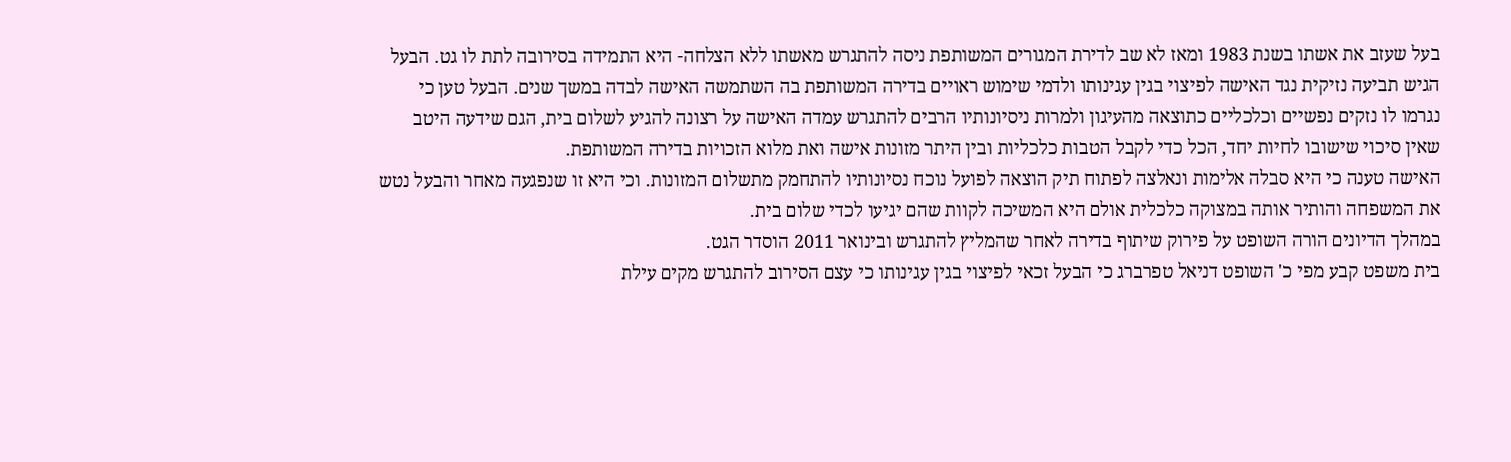בעל שעזב את אשתו בשנת 1983 ומאז לא שב לדירת המגורים המשותפת ניסה להתגרש מאשתו ללא הצלחה- היא התמידה בסירובה לתת לו גט. הבעל הגיש תביעה נזיקית נגד האישה לפיצוי בגין עגינותו ולדמי שימוש ראויים בדירה המשותפת בה השתמשה האישה לבדה במשך שנים. הבעל טען כי נגרמו לו נזקים נפשיים וכלכליים כתוצאה מהעיגון ולמרות ניסיונותיו הרבים להתגרש עמדה האישה על רצונה להגיע לשלום בית, הגם שידעה היטב שאין סיכוי שישובו לחיות יחד, הכל כדי לקבל הטבות כלכליות ובין היתר מזונות אישה ואת מלוא הזכויות בדירה המשותפת.
האישה טענה כי היא סבלה אלימות ונאלצה לפתוח תיק הוצאה לפועל נוכח נסיונותיו להתחמק מתשלום המזונות. וכי היא זו שנפגעה מאחר והבעל נטש את המשפחה והותיר אותה במצוקה כלכלית אולם היא המשיכה לקוות שהם יגיעו לכדי שלום בית.
במהלך הדיונים הורה השופט על פירוק שיתוף בדירה לאחר שהמליץ להתגרש ובינואר 2011 הוסדר הגט.
בית משפט קבע מפי כ' השופט דניאל טפרברג כי הבעל זכאי לפיצוי בגין עגינותו כי עצם הסירוב להתגרש מקים עילת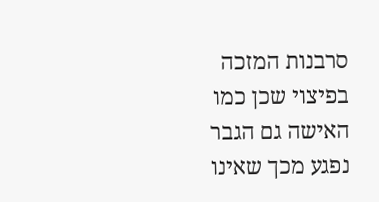סרבנות המזכה בפיצוי שכן כמו האישה גם הגבר נפגע מכך שאינו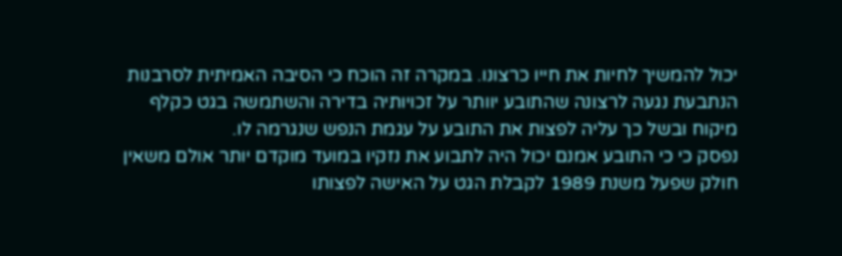יכול להמשיך לחיות את חייו כרצונו. במקרה זה הוכח כי הסיבה האמיתית לסרבנות הנתבעת נגעה לרצונה שהתובע יוותר על זכויותיה בדירה והשתמשה בגט כקלף מיקוח ובשל כך עליה לפצות את התובע על עגמת הנפש שנגרמה לו.
נפסק כי כי התובע אמנם יכול היה לתבוע את נזקיו במועד מוקדם יותר אולם משאין חולק שפעל משנת 1989 לקבלת הגט על האישה לפצותו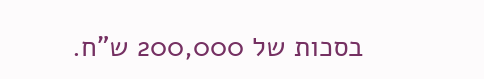בסכות של 200,000 ש"ח.